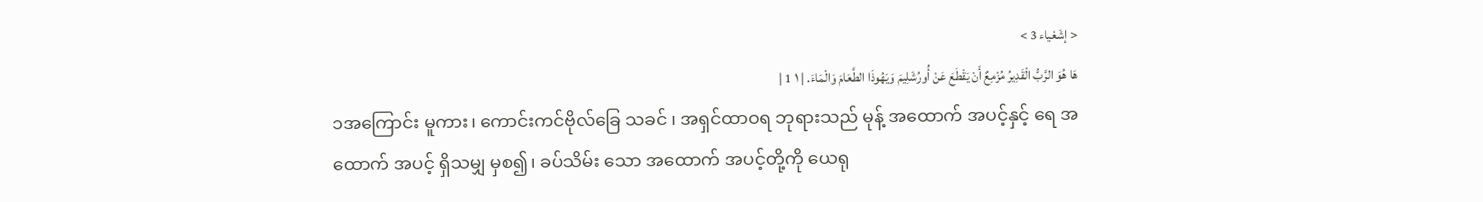< إشَعْياء 3 >
هَا هُوَ الرَّبُّ الْقَدِيرُ مُزْمِعٌ أَنْ يَقْطَعَ عَنْ أُورُشَلِيمَ وَيَهُوذَا الطَّعَامَ وَالْمَاءَ. | ١ 1 |
၁အကြောင်း မူကား၊ ကောင်းကင်ဗိုလ်ခြေ သခင် ၊ အရှင်ထာဝရ ဘုရားသည် မုန့် အထောက် အပင့်နှင့် ရေ အထောက် အပင့် ရှိသမျှ မှစ၍၊ ခပ်သိမ်း သော အထောက် အပင့်တို့ကို ယေရု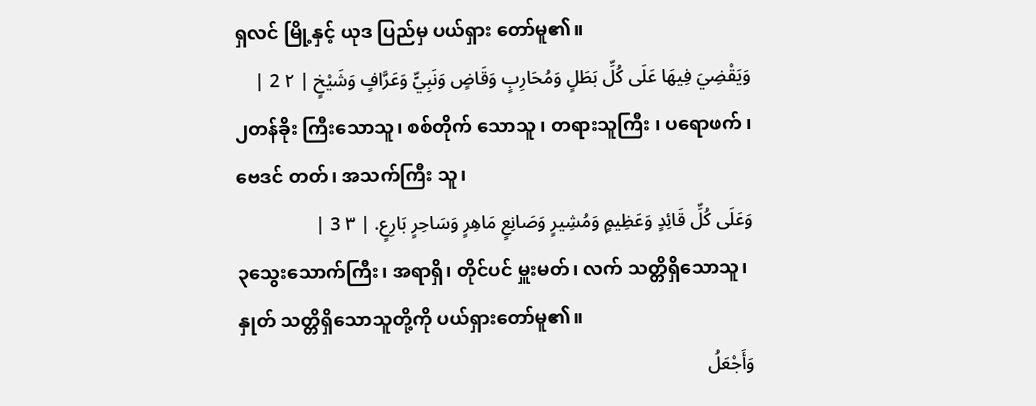ရှလင် မြို့နှင့် ယုဒ ပြည်မှ ပယ်ရှား တော်မူ၏။
وَيَقْضِيَ فِيهَا عَلَى كُلِّ بَطَلٍ وَمُحَارِبٍ وَقَاضٍ وَنَبِيٍّ وَعَرَّافٍ وَشَيْخٍ | ٢ 2 |
၂တန်ခိုး ကြီးသောသူ၊ စစ်တိုက် သောသူ ၊ တရားသူကြီး ၊ ပရောဖက် ၊ ဗေဒင် တတ်၊ အသက်ကြီး သူ၊
وَعَلَى كُلِّ قَائِدٍ وَعَظِيمٍ وَمُشِيرٍ وَصَانِعٍ مَاهِرٍ وَسَاحِرٍ بَارِعٍ. | ٣ 3 |
၃သွေးသောက်ကြီး၊ အရာရှိ၊ တိုင်ပင် မှူးမတ်၊ လက် သတ္တိရှိသောသူ၊ နှုတ် သတ္တိရှိသောသူတို့ကို ပယ်ရှားတော်မူ၏။
وَأَجْعَلُ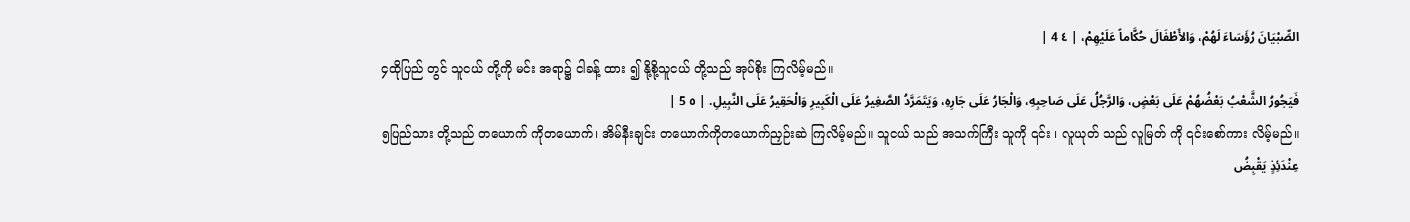الصِّبْيَانَ رُؤَسَاءَ لَهُمْ، وَالأَطْفَالَ حُكَّاماً عَلَيْهِمْ، | ٤ 4 |
၄ထိုပြည် တွင် သူငယ် တို့ကို မင်း အရာ၌ ငါခန့် ထား ၍ နို့စို့သူငယ် တို့သည် အုပ်စိုး ကြလိမ့်မည်။
فَيَجُورُ الشَّعْبُ بَعْضُهُمْ عَلَى بَعْضٍ، وَالرَّجُلُ عَلَى صَاحِبِهِ، وَالْجَارُ عَلَى جَارِهِ، وَيَتَمَرَّدُ الصَّغِيرُ عَلَى الْكَبِيرِ وَالْحَقِيرُ عَلَى النَّبِيلِ. | ٥ 5 |
၅ပြည်သား တို့သည် တယောက် ကိုတယောက်၊ အိမ်နီးချင်း တယောက်ကိုတယောက်ညှဉ်းဆဲ ကြလိမ့်မည်။ သူငယ် သည် အသက်ကြီး သူကို ၎င်း ၊ လူယုတ် သည် လူမြတ် ကို ၎င်းစော်ကား လိမ့်မည်။
عِنْدَئِذٍ يَقْبِضُ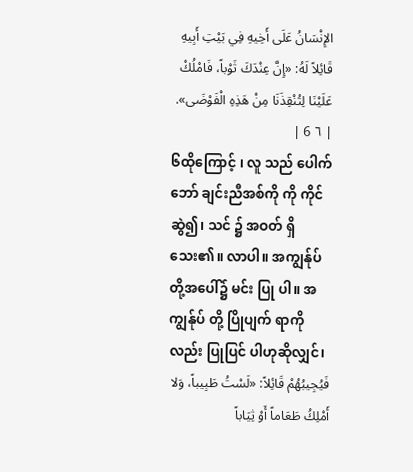الإِنْسَانُ عَلَى أَخِيهِ فِي بَيْتِ أَبِيهِ قَائِلاً لَهُ: «إِنَّ عِنْدَكَ ثَوْباً، فَامْلُكْ عَلَيْنَا لِتُنْقِذَنَا مِنْ هَذِهِ الْفَوْضَى». | ٦ 6 |
၆ထိုကြောင့် ၊ လူ သည် ပေါက်ဘော် ချင်းညီအစ်ကို ကို ကိုင် ဆွဲ၍၊ သင် ၌ အဝတ် ရှိသေး၏။ လာပါ။ အကျွန်ုပ် တို့အပေါ်၌ မင်း ပြု ပါ။ အကျွန်ုပ် တို့ ပြိုပျက် ရာကိုလည်း ပြုပြင် ပါဟုဆိုလျှင်၊
فَيُجِيبُهُمْ قَائِلاً: «لَسْتُ طَبِيباً، وَلا أَمْلِكُ طَعَاماً أَوْ ثِيَاباً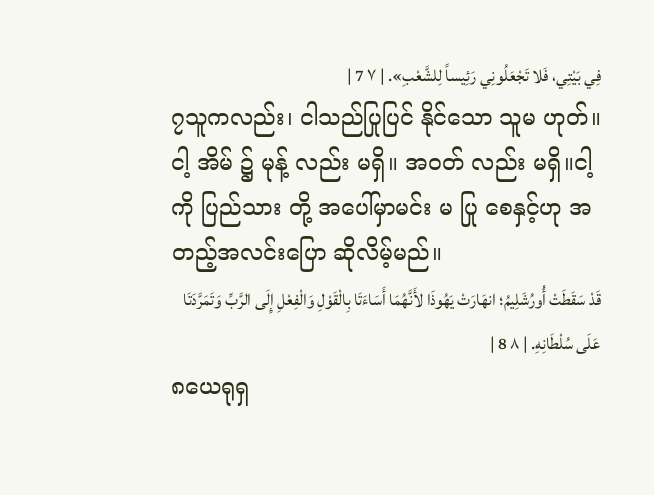فِي بَيْتِي، فَلا تَجْعَلُونِي رَئِيساً لِلشَّعْبِ». | ٧ 7 |
၇သူကလည်း၊ ငါသည်ပြုပြင် နိုင်သော သူမ ဟုတ်။ ငါ့ အိမ် ၌ မုန့် လည်း မရှိ။ အဝတ် လည်း မရှိ။ငါ့ ကို ပြည်သား တို့ အပေါ်မှာမင်း မ ပြု စေနှင့်ဟု အတည့်အလင်းပြော ဆိုလိမ့်မည်။
قَدْ سَقَطَتْ أُورُشَلِيمُ؛ انهَارَتْ يَهُوذَا لأَنَّهُمَا أَسَاءَتَا بِالْقَوْلِ وَالْفِعْلِ إِلَى الرَّبِّ وَتَمَرَّدَتَا عَلَى سُلْطَانِهِ. | ٨ 8 |
၈ယေရုရှ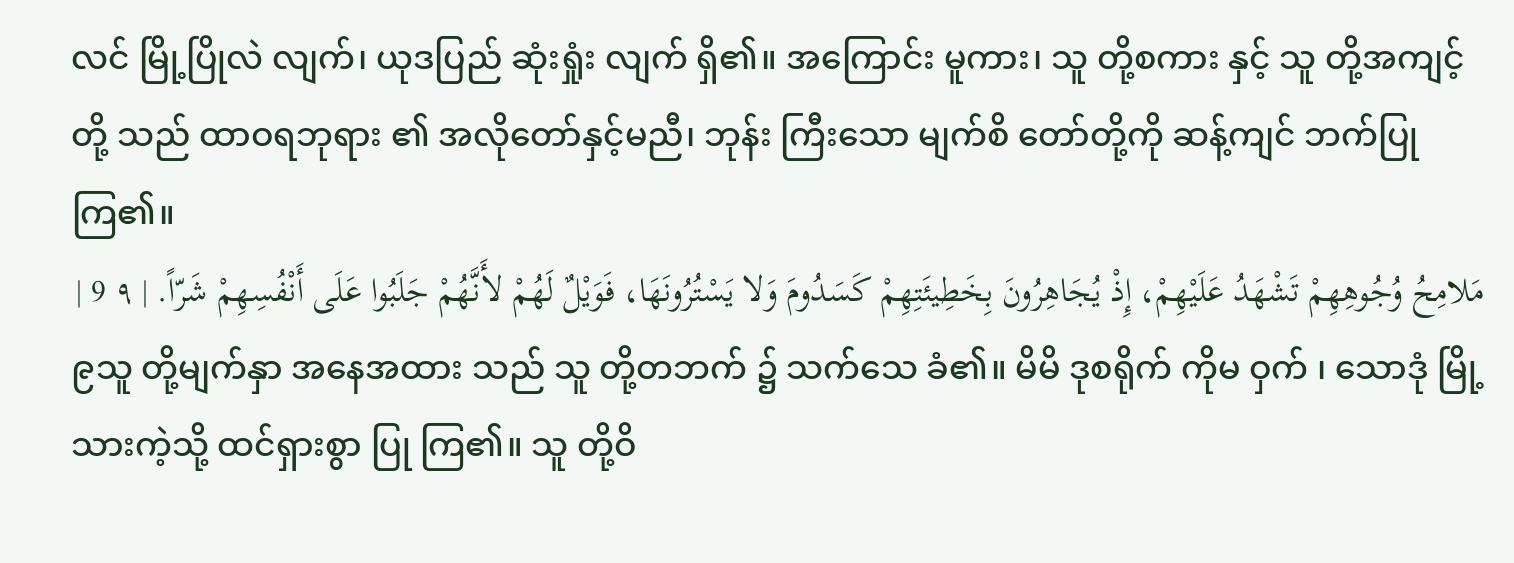လင် မြို့ပြိုလဲ လျက်၊ ယုဒပြည် ဆုံးရှုံး လျက် ရှိ၏။ အကြောင်း မူကား၊ သူ တို့စကား နှင့် သူ တို့အကျင့် တို့ သည် ထာဝရဘုရား ၏ အလိုတော်နှင့်မညီ၊ ဘုန်း ကြီးသော မျက်စိ တော်တို့ကို ဆန့်ကျင် ဘက်ပြုကြ၏။
مَلامِحُ وُجُوهِهِمْ تَشْهَدُ عَلَيْهِمْ، إِذْ يُجَاهِرُونَ بِخَطِيئَتِهِمْ كَسَدُومَ وَلا يَسْتُرُونَهَا، فَوَيْلٌ لَهُمْ لأَنَّهُمْ جَلَبُوا عَلَى أَنْفُسِهِمْ شَرّاً. | ٩ 9 |
၉သူ တို့မျက်နှာ အနေအထား သည် သူ တို့တဘက် ၌ သက်သေ ခံ၏။ မိမိ ဒုစရိုက် ကိုမ ဝှက် ၊ သောဒုံ မြို့သားကဲ့သို့ ထင်ရှားစွာ ပြု ကြ၏။ သူ တို့ဝိ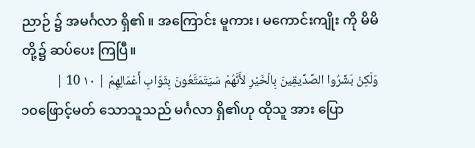ညာဉ် ၌ အမင်္ဂလာ ရှိ၏။ အကြောင်း မူကား၊ မကောင်းကျိုး ကို မိမိ တို့၌ ဆပ်ပေး ကြပြီ။
وَلَكِنْ بَشِّرُوا الصِّدِّيقِينَ بِالْخَيْرِ لأَنَّهُمْ سَيَتَمَتَّعُونَ بِثَوَابِ أَعْمَالِهِمْ | ١٠ 10 |
၁၀ဖြောင့်မတ် သောသူသည် မင်္ဂလာ ရှိ၏ဟု ထိုသူ အား ပြော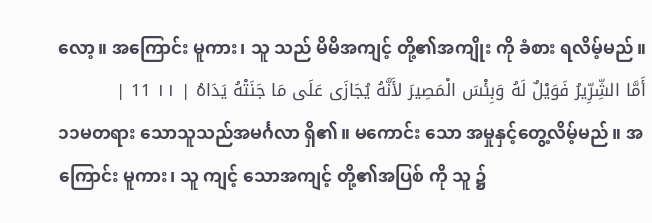လော့။ အကြောင်း မူကား၊ သူ သည် မိမိအကျင့် တို့၏အကျိုး ကို ခံစား ရလိမ့်မည်။
أَمَّا الشِّرِّيرُ فَوَيْلٌ لَهُ وَبِئْسَ الْمَصِيرَ لأَنَّهُ يُجَازَى عَلَى مَا جَنَتْهُ يَدَاهُ | ١١ 11 |
၁၁မတရား သောသူသည်အမင်္ဂလာ ရှိ၏။ မကောင်း သော အမှုနှင့်တွေ့လိမ့်မည်။ အကြောင်း မူကား၊ သူ ကျင့် သောအကျင့် တို့၏အပြစ် ကို သူ ၌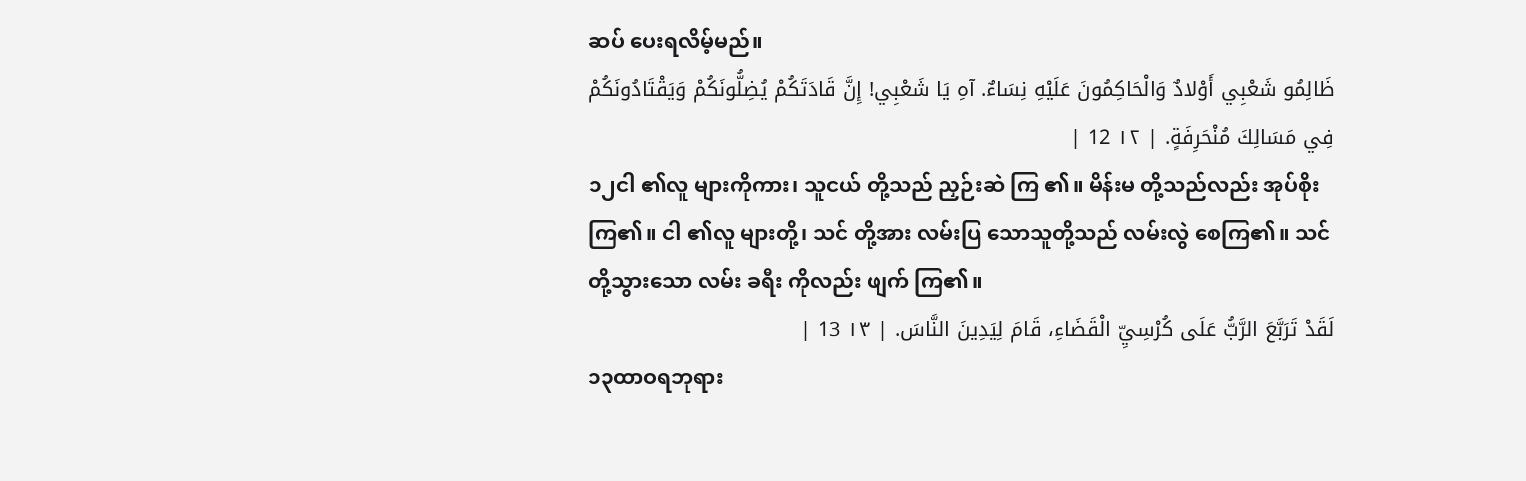ဆပ် ပေးရလိမ့်မည်။
ظَالِمُو شَعْبِي أَوْلادٌ وَالْحَاكِمُونَ عَلَيْهِ نِسَاءٌ. آهِ يَا شَعْبِي! إِنَّ قَادَتَكُمْ يُضِلُّونَكُمْ وَيَقْتَادُونَكُمْ فِي مَسَالِكَ مُنْحَرِفَةٍ. | ١٢ 12 |
၁၂ငါ ၏လူ များကိုကား၊ သူငယ် တို့သည် ညှဉ်းဆဲ ကြ ၏။ မိန်းမ တို့သည်လည်း အုပ်စိုး ကြ၏။ ငါ ၏လူ များတို့၊ သင် တို့အား လမ်းပြ သောသူတို့သည် လမ်းလွဲ စေကြ၏။ သင် တို့သွားသော လမ်း ခရီး ကိုလည်း ဖျက် ကြ၏။
لَقَدْ تَرَبَّعَ الرَّبُّ عَلَى كُرْسِيِّ الْقَضَاءِ، قَامَ لِيَدِينَ النَّاسَ. | ١٣ 13 |
၁၃ထာဝရဘုရား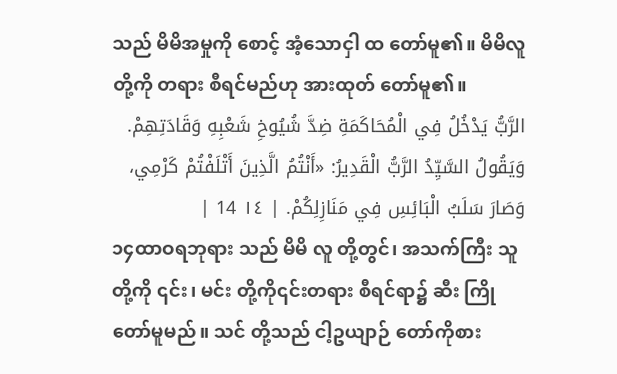သည် မိမိအမှုကို စောင့် အံ့သောငှါ ထ တော်မူ၏။ မိမိလူ တို့ကို တရား စီရင်မည်ဟု အားထုတ် တော်မူ၏။
الرَّبُّ يَدْخُلُ فِي الْمُحَاكَمَةِ ضِدَّ شُيُوخِ شَعْبِهِ وَقَادَتِهِمْ. وَيَقُولُ السَّيِّدُ الرَّبُّ الْقَدِيرُ: «أَنْتُمُ الَّذِينَ أَتْلَفْتُمْ كَرْمِي، وَصَارَ سَلَبُ الْبَائِسِ فِي مَنَازِلِكُمْ. | ١٤ 14 |
၁၄ထာဝရဘုရား သည် မိမိ လူ တို့တွင်၊ အသက်ကြီး သူတို့ကို ၎င်း၊ မင်း တို့ကို၎င်းတရား စီရင်ရာ၌ ဆီး ကြို တော်မူမည်။ သင် တို့သည် ငါ့ဥယျာဉ် တော်ကိုစား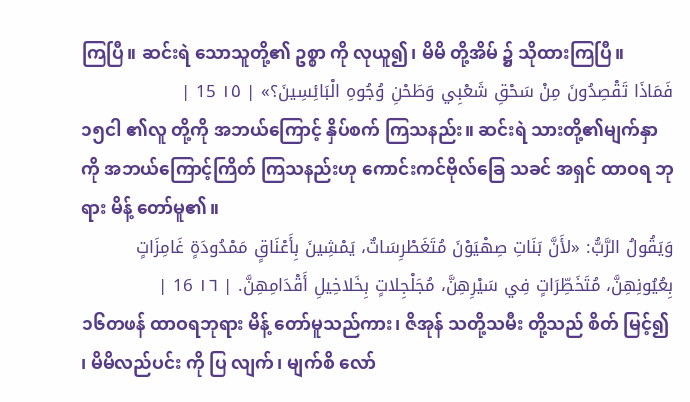ကြပြီ။ ဆင်းရဲ သောသူတို့၏ ဥစ္စာ ကို လုယူ၍၊ မိမိ တို့အိမ် ၌ သိုထားကြပြီ။
فَمَاذَا تَقْصِدُونَ مِنْ سَحْقِ شَعْبِي وَطَحْنِ وُجُوهِ الْبَائِسِينَ؟» | ١٥ 15 |
၁၅ငါ ၏လူ တို့ကို အဘယ်ကြောင့် နှိပ်စက် ကြသနည်း။ ဆင်းရဲ သားတို့၏မျက်နှာ ကို အဘယ်ကြောင့်ကြိတ် ကြသနည်းဟု ကောင်းကင်ဗိုလ်ခြေ သခင် အရှင် ထာဝရ ဘုရား မိန့် တော်မူ၏။
وَيَقُولُ الرَّبُّ: «لأَنَّ بَنَاتِ صِهْيَوْنَ مُتَغَطْرِسَاتٌ، يَمْشِينَ بِأَعْنَاقٍ مَمْدُودَةٍ غَامِزَاتٍ بِعُيُونِهِنَّ، مُتَخَطِّرَاتٍ فِي سَيْرِهِنَّ، مُجَلْجِلاتٍ بِخَلاخِيلِ أَقْدَامِهِنَّ. | ١٦ 16 |
၁၆တဖန် ထာဝရဘုရား မိန့် တော်မူသည်ကား၊ ဇိအုန် သတို့သမီး တို့သည် စိတ် မြင့်၍ ၊ မိမိလည်ပင်း ကို ပြ လျက်၊ မျက်စိ လော်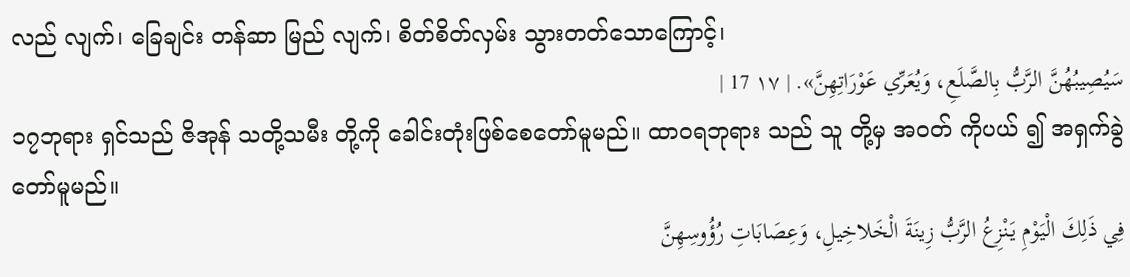လည် လျက်၊ ခြေချင်း တန်ဆာ မြည် လျက်၊ စိတ်စိတ်လှမ်း သွားတတ်သောကြောင့်၊
سَيُصِيبُهُنَّ الرَّبُّ بِالصَّلَعِ، وَيُعَرِّي عَوْرَاتِهِنَّ». | ١٧ 17 |
၁၇ဘုရား ရှင်သည် ဇိအုန် သတို့သမီး တို့ကို ခေါင်းတုံးဖြစ်စေတော်မူမည်။ ထာဝရဘုရား သည် သူ တို့မှ အဝတ် ကိုပယ် ၍ အရှက်ခွဲတော်မူမည်။
فِي ذَلِكَ الْيَوْمِ يَنْزِعُ الرَّبُّ زِينَةَ الْخَلاخِيلِ، وَعِصَابَاتِ رُؤُوسِهِنَّ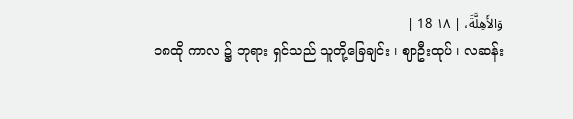وَالأَهِلَّةَ، | ١٨ 18 |
၁၈ထို ကာလ ၌ ဘုရား ရှင်သည် သူတို့ခြေချင်း ၊ ဈာဦးထုပ် ၊ လဆန်း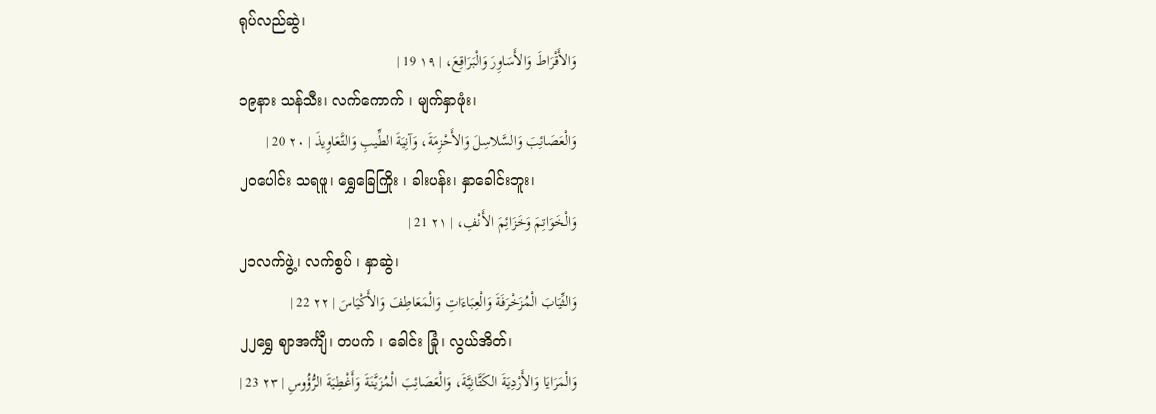ရုပ်လည်ဆွဲ၊
وَالأَقْرَاطَ وَالأَسَاوِرَ وَالْبَرَاقِعَ، | ١٩ 19 |
၁၉နား သန်သီး၊ လက်ကောက် ၊ မျက်နှာဖုံး၊
وَالْعَصَائِبَ وَالسَّلاسِلَ وَالأَحْزِمَةَ، وَآنِيَةَ الطِّيبِ وَالتَّعَاوِيذَ | ٢٠ 20 |
၂၀ပေါင်း သရဖူ၊ ရွှေခြေကြိုး ၊ ခါးပန်း၊ နှာခေါင်းဘူး၊
وَالْخَوَاتِمَ وَخَزَائِمَ الأَنْفِ، | ٢١ 21 |
၂၁လက်ဖွဲ့၊ လက်စွပ် ၊ နှာဆွဲ၊
وَالثِّيَابَ الْمُزَخْرَفَةَ وَالْعِبَاءَاتِ وَالْمَعَاطِفَ وَالأَكْيَاسَ | ٢٢ 22 |
၂၂ရွှေ ဈာအင်္ကျီ၊ တပက် ၊ ခေါင်း ခြုံ၊ လွယ်အိတ်၊
وَالْمَرَايَا وَالأَرْدِيَةَ الكَتَّانِيَّةَ، وَالْعَصَائِبَ الْمُزَيَّنَةَ وَأَغْطِيَةَ الرُّؤُوسِ | ٢٣ 23 |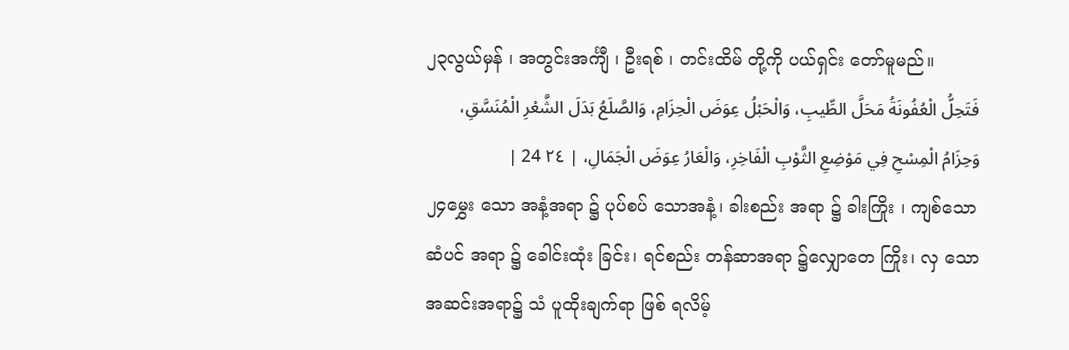၂၃လွယ်မှန် ၊ အတွင်းအင်္ကျီ ၊ ဦးရစ် ၊ တင်းထိမ် တို့ကို ပယ်ရှင်း တော်မူမည်။
فَتَحِلُّ الْعُفُونَةُ مَحَلَّ الطِّيبِ، وَالْحَبْلُ عِوَضَ الْحِزَامِ، وَالصَّلَعُ بَدَلَ الشَّعْرِ الْمُنَسَّقِ، وَحِزَامُ الْمِسْحِ فِي مَوْضِعِ الثَّوْبِ الْفَاخِرِ، وَالْعَارُ عِوَضَ الْجَمَالِ، | ٢٤ 24 |
၂၄မွှေး သော အနံ့အရာ ၌ ပုပ်စပ် သောအနံ့၊ ခါးစည်း အရာ ၌ ခါးကြိုး ၊ ကျစ်သောဆံပင် အရာ ၌ ခေါင်းထုံး ခြင်း၊ ရင်စည်း တန်ဆာအရာ ၌လျှောတေ ကြိုး၊ လှ သော အဆင်းအရာ၌ သံ ပူထိုးချက်ရာ ဖြစ် ရလိမ့်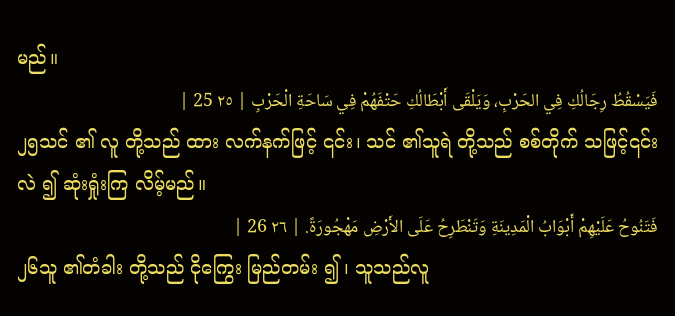မည်။
فَيَسْقُطُ رِجَالُكِ فِي الحَرْبِ، وَيَلْقَى أَبْطَالُكِ حَتْفَهُمْ فِي سَاحَةِ الْحَرْبِ | ٢٥ 25 |
၂၅သင် ၏ လူ တို့သည် ထား လက်နက်ဖြင့် ၎င်း၊ သင် ၏သူရဲ တို့သည် စစ်တိုက် သဖြင့်၎င်း လဲ ၍ ဆုံးရှုံးကြ လိမ့်မည်။
فَتَنُوحُ عَلَيْهِمْ أَبْوَابُ الْمَدِينَةِ وَتَنْطَرِحُ عَلَى الأَرْضِ مَهْجُورَةً. | ٢٦ 26 |
၂၆သူ ၏တံခါး တို့သည် ငိုကြွေး မြည်တမ်း ၍ ၊ သူသည်လူ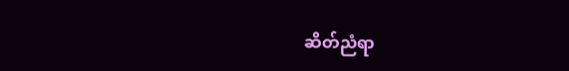ဆိတ်ညံရာ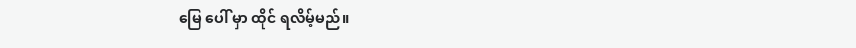မြေ ပေါ် မှာ ထိုင် ရလိမ့်မည်။